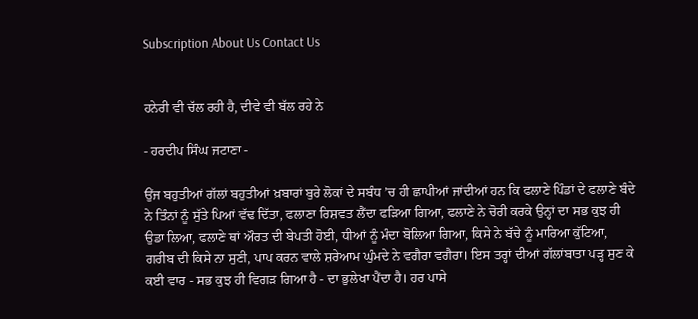Subscription About Us Contact Us


ਹਨੇਰੀ ਵੀ ਚੱਲ ਰਹੀ ਹੈ, ਦੀਵੇ ਵੀ ਬੱਲ ਰਹੇ ਨੇ

- ਹਰਦੀਪ ਸਿੰਘ ਜਟਾਣਾ -

ਉਂਜ ਬਹੁਤੀਆਂ ਗੱਲਾਂ ਬਹੁਤੀਆਂ ਖ਼ਬਾਰਾਂ ਬੁਰੇ ਲੋਕਾਂ ਦੇ ਸਬੰਧ ’ਚ ਹੀ ਛਾਪੀਆਂ ਜਾਂਦੀਆਂ ਹਨ ਕਿ ਫਲਾਣੇ ਪਿੰਡਾਂ ਦੇ ਫਲਾਣੇ ਬੰਦੇ ਨੇ ਤਿੰਨਾਂ ਨੂੰ ਸੁੱਤੇ ਪਿਆਂ ਵੱਢ ਦਿੱਤਾ, ਫਲਾਣਾ ਰਿਸ਼ਵਤ ਲੈਂਦਾ ਫੜਿਆ ਗਿਆ, ਫਲਾਣੇ ਨੇ ਚੋਰੀ ਕਰਕੇ ਉਨ੍ਹਾਂ ਦਾ ਸਭ ਕੁਝ ਹੀ ਉਡਾ ਲਿਆ, ਫਲਾਣੇ ਥਾਂ ਔਰਤ ਦੀ ਬੇਪਤੀ ਹੋਈ, ਧੀਆਂ ਨੂੰ ਮੰਦਾ ਬੋਲਿਆ ਗਿਆ, ਕਿਸੇ ਨੇ ਬੱਚੇ ਨੂੰ ਮਾਰਿਆ ਕੁੱਟਿਆ, ਗਰੀਬ ਦੀ ਕਿਸੇ ਨਾ ਸੁਣੀ, ਪਾਪ ਕਰਨ ਵਾਲੇ ਸ਼ਰੇਆਮ ਘੁੰਮਦੇ ਨੇ ਵਗੈਰਾ ਵਗੈਰਾ। ਇਸ ਤਰ੍ਹਾਂ ਦੀਆਂ ਗੱਲਾਂਬਾਤਾ ਪੜ੍ਹ ਸੁਣ ਕੇ ਕਈ ਵਾਰ - ਸਭ ਕੁਝ ਹੀ ਵਿਗੜ ਗਿਆ ਹੈ - ਦਾ ਭੁਲੇਖਾ ਪੈਂਦਾ ਹੈ। ਹਰ ਪਾਸੇ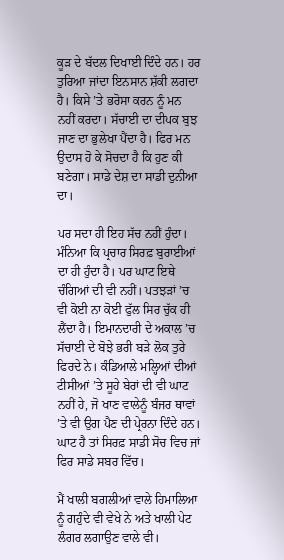ਕੂੜ ਦੇ ਬੱਦਲ ਦਿਖਾਈ ਦਿੰਦੇ ਹਨ। ਹਰ ਤੁਰਿਆ ਜਾਂਦਾ ਇਨਸਾਨ ਸ਼ੱਕੀ ਲਗਦਾ ਹੈ। ਕਿਸੇ ’ਤੇ ਭਰੋਸਾ ਕਰਨ ਨੂੰ ਮਨ ਨਹੀਂ ਕਰਦਾ। ਸੱਚਾਈ ਦਾ ਦੀਪਕ ਬੁਝ ਜਾਣ ਦਾ ਭੁਲੇਖਾ ਪੈਂਦਾ ਹੈ। ਫਿਰ ਮਨ ਉਦਾਸ ਹੋ ਕੇ ਸੋਚਦਾ ਹੈ ਕਿ ਹੁਣ ਕੀ ਬਣੇਗਾ। ਸਾਡੇ ਦੇਸ਼ ਦਾ ਸਾਡੀ ਦੁਨੀਆ ਦਾ।

ਪਰ ਸਦਾ ਹੀ ਇਹ ਸੱਚ ਨਹੀਂ ਹੁੰਦਾ। ਮੰਨਿਆ ਕਿ ਪ੍ਰਚਾਰ ਸਿਰਫ਼ ਬੁਰਾਈਆਂ ਦਾ ਹੀ ਹੁੰਦਾ ਹੈ। ਪਰ ਘਾਟ ਇਥੇ ਚੰਗਿਆਂ ਦੀ ਵੀ ਨਹੀਂ। ਪਤਝੜਾਂ ’ਚ ਵੀ ਕੋਈ ਨਾ ਕੋਈ ਫੁੱਲ ਸਿਰ ਚੁੱਕ ਹੀ ਲੈਂਦਾ ਹੈ। ਇਮਾਨਦਾਰੀ ਦੇ ਅਕਾਲ ’ਚ ਸੱਚਾਈ ਦੇ ਬੋਝੇ ਭਰੀ ਬੜੇ ਲੋਕ ਤੁਰੇ ਫਿਰਦੇ ਨੇ। ਕੰਡਿਆਲੇ ਮਲ੍ਹਿਆਂ ਦੀਆਂ ਟੀਸੀਆਂ ’ਤੇ ਸੂਹੇ ਬੇਰਾਂ ਦੀ ਵੀ ਘਾਟ ਨਹੀਂ ਹੇ, ਜੋ ਖਾਣ ਵਾਲੇਨੂੰ ਬੰਜਰ ਥਾਵਾਂ ’ਤੇ ਵੀ ਉਗ ਪੈਣ ਦੀ ਪ੍ਰੇਰਨਾ ਦਿੰਦੇ ਹਨ। ਘਾਟ ਹੈ ਤਾਂ ਸਿਰਫ਼ ਸਾਡੀ ਸੋਚ ਵਿਚ ਜਾਂ ਫਿਰ ਸਾਡੇ ਸਬਰ ਵਿੱਚ।

ਮੈਂ ਖਾਲੀ ਬਗਲੀਆਂ ਵਾਲੇ ਹਿਮਾਲਿਆ ਨੂੰ ਗਹੁੰਦੇ ਵੀ ਵੇਖੇ ਨੇ ਅਤੇ ਖਾਲੀ ਪੇਟ ਲੰਗਰ ਲਗਾਉਣ ਵਾਲੇ ਵੀ।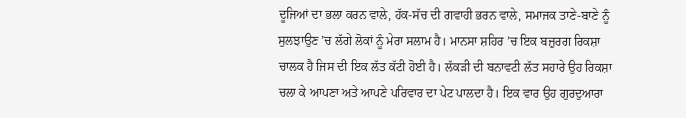ਦੂਜਿਆਂ ਦਾ ਭਲਾ ਕਰਨ ਵਾਲੇ, ਹੱਕ-ਸੱਚ ਦੀ ਗਵਾਹੀ ਭਰਨ ਵਾਲੇ, ਸਮਾਜਕ ਤਾਣੇ-ਬਾਣੇ ਨੂੰ ਸੁਲਝਾਉਣ ’ਚ ਲੱਗੇ ਲੋਕਾਂ ਨੂੰ ਮੇਰਾ ਸਲਾਮ ਹੈ। ਮਾਨਸਾ ਸ਼ਹਿਰ ’ਚ ਇਕ ਬਜ਼ੁਰਗ ਰਿਕਸ਼ਾ ਚਾਲਕ ਹੈ ਜਿਸ ਦੀ ਇਕ ਲੱਤ ਕੱਟੀ ਹੋਈ ਹੈ। ਲੱਕੜੀ ਦੀ ਬਨਾਵਟੀ ਲੱਤ ਸਹਾਰੇ ਉਹ ਰਿਕਸ਼ਾ ਚਲਾ ਕੇ ਆਪਣਾ ਅਤੇ ਆਪਣੇ ਪਰਿਵਾਰ ਦਾ ਪੇਟ ਪਾਲਦਾ ਹੈ। ਇਕ ਵਾਰ ਉਹ ਗੁਰਦੁਆਰਾ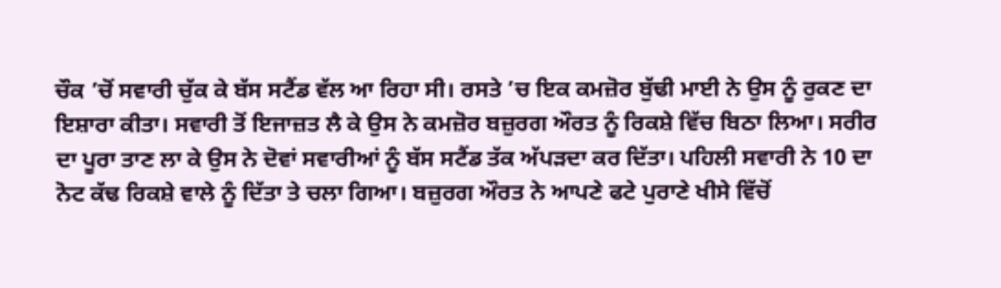ਚੌਕ ’ਚੋਂ ਸਵਾਰੀ ਚੁੱਕ ਕੇ ਬੱਸ ਸਟੈਂਡ ਵੱਲ ਆ ਰਿਹਾ ਸੀ। ਰਸਤੇ ’ਚ ਇਕ ਕਮਜ਼ੋਰ ਬੁੱਢੀ ਮਾਈ ਨੇ ਉਸ ਨੂੰ ਰੁਕਣ ਦਾ ਇਸ਼ਾਰਾ ਕੀਤਾ। ਸਵਾਰੀ ਤੋਂ ਇਜਾਜ਼ਤ ਲੈ ਕੇ ਉਸ ਨੇ ਕਮਜ਼ੋਰ ਬਜ਼ੁਰਗ ਔਰਤ ਨੂੰ ਰਿਕਸ਼ੇ ਵਿੱਚ ਬਿਠਾ ਲਿਆ। ਸਰੀਰ ਦਾ ਪੂਰਾ ਤਾਣ ਲਾ ਕੇ ਉਸ ਨੇ ਦੋਵਾਂ ਸਵਾਰੀਆਂ ਨੂੰ ਬੱਸ ਸਟੈਂਡ ਤੱਕ ਅੱਪੜਦਾ ਕਰ ਦਿੱਤਾ। ਪਹਿਲੀ ਸਵਾਰੀ ਨੇ 10 ਦਾ ਨੋਟ ਕੱਢ ਰਿਕਸ਼ੇ ਵਾਲੇ ਨੂੰ ਦਿੱਤਾ ਤੇ ਚਲਾ ਗਿਆ। ਬਜ਼ੁਰਗ ਔਰਤ ਨੇ ਆਪਣੇ ਫਟੇ ਪੁਰਾਣੇ ਖੀਸੇ ਵਿੱਚੋਂ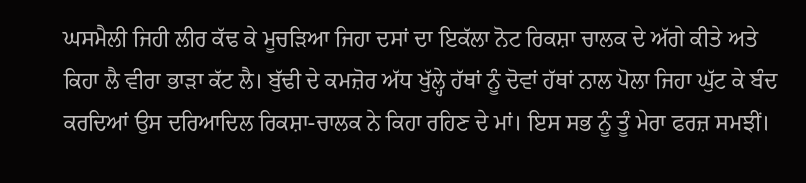ਘਸਮੈਲੀ ਜਿਹੀ ਲੀਰ ਕੱਢ ਕੇ ਮੂਚੜਿਆ ਜਿਹਾ ਦਸਾਂ ਦਾ ਇਕੱਲਾ ਨੋਟ ਰਿਕਸ਼ਾ ਚਾਲਕ ਦੇ ਅੱਗੇ ਕੀਤੇ ਅਤੇ ਕਿਹਾ ਲੈ ਵੀਰਾ ਭਾੜਾ ਕੱਟ ਲੈ। ਬੁੱਢੀ ਦੇ ਕਮਜ਼ੋਰ ਅੱਧ ਖੁੱਲ੍ਹੇ ਹੱਥਾਂ ਨੂੰ ਦੋਵਾਂ ਹੱਥਾਂ ਨਾਲ ਪੋਲਾ ਜਿਹਾ ਘੁੱਟ ਕੇ ਬੰਦ ਕਰਦਿਆਂ ਉਸ ਦਰਿਆਦਿਲ ਰਿਕਸ਼ਾ-ਚਾਲਕ ਨੇ ਕਿਹਾ ਰਹਿਣ ਦੇ ਮਾਂ। ਇਸ ਸਭ ਨੂੰ ਤੂੰ ਮੇਰਾ ਫਰਜ਼ ਸਮਝੀਂ।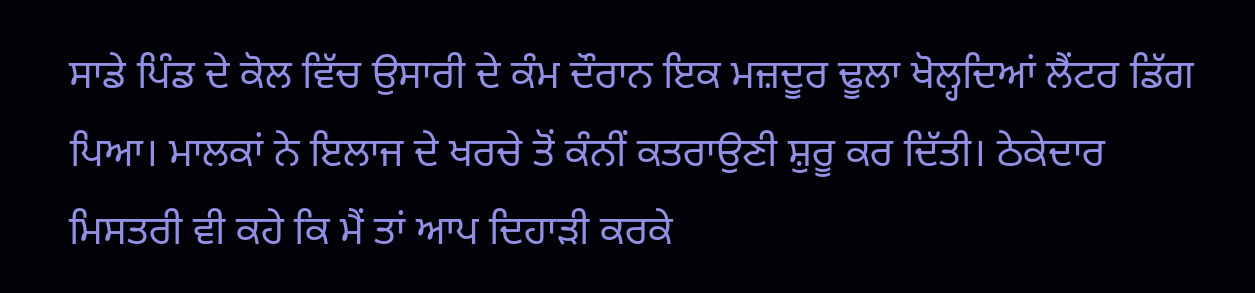ਸਾਡੇ ਪਿੰਡ ਦੇ ਕੋਲ ਵਿੱਚ ਉਸਾਰੀ ਦੇ ਕੰਮ ਦੌਰਾਨ ਇਕ ਮਜ਼ਦੂਰ ਢੂਲਾ ਖੋਲ੍ਹਦਿਆਂ ਲੈਂਟਰ ਡਿੱਗ ਪਿਆ। ਮਾਲਕਾਂ ਨੇ ਇਲਾਜ ਦੇ ਖਰਚੇ ਤੋਂ ਕੰਨੀਂ ਕਤਰਾਉਣੀ ਸ਼ੁਰੂ ਕਰ ਦਿੱਤੀ। ਠੇਕੇਦਾਰ ਮਿਸਤਰੀ ਵੀ ਕਹੇ ਕਿ ਮੈਂ ਤਾਂ ਆਪ ਦਿਹਾੜੀ ਕਰਕੇ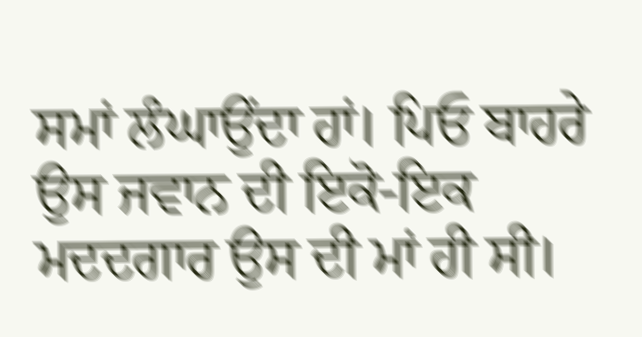ਸਮਾਂ ਲੰਘਾਉਂਦਾ ਹਾਂ। ਪਿਓ ਬਾਹਰੇ ਉਸ ਜਵਾਨ ਦੀ ਇਕੋ-ਇਕ ਮਦਦਗਾਰ ਉਸ ਦੀ ਮਾਂ ਹੀ ਸੀ।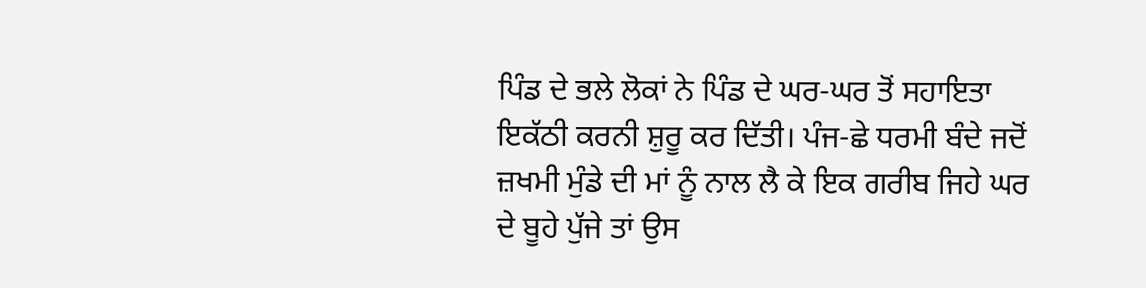ਪਿੰਡ ਦੇ ਭਲੇ ਲੋਕਾਂ ਨੇ ਪਿੰਡ ਦੇ ਘਰ-ਘਰ ਤੋਂ ਸਹਾਇਤਾ ਇਕੱਠੀ ਕਰਨੀ ਸ਼ੁਰੂ ਕਰ ਦਿੱਤੀ। ਪੰਜ-ਛੇ ਧਰਮੀ ਬੰਦੇ ਜਦੋਂ ਜ਼ਖਮੀ ਮੁੰਡੇ ਦੀ ਮਾਂ ਨੂੰ ਨਾਲ ਲੈ ਕੇ ਇਕ ਗਰੀਬ ਜਿਹੇ ਘਰ ਦੇ ਬੂਹੇ ਪੁੱਜੇ ਤਾਂ ਉਸ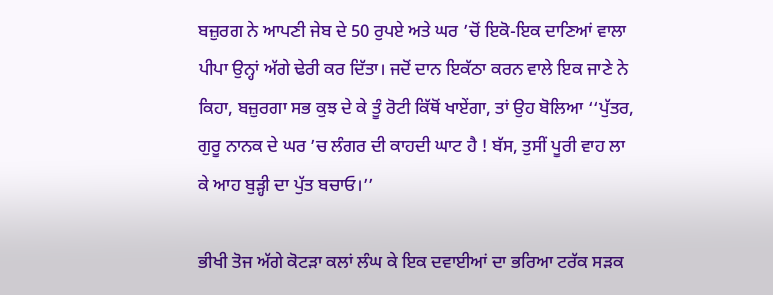ਬਜ਼ੁਰਗ ਨੇ ਆਪਣੀ ਜੇਬ ਦੇ 50 ਰੁਪਏ ਅਤੇ ਘਰ ’ਚੋਂ ਇਕੋ-ਇਕ ਦਾਣਿਆਂ ਵਾਲਾ ਪੀਪਾ ਉਨ੍ਹਾਂ ਅੱਗੇ ਢੇਰੀ ਕਰ ਦਿੱਤਾ। ਜਦੋਂ ਦਾਨ ਇਕੱਠਾ ਕਰਨ ਵਾਲੇ ਇਕ ਜਾਣੇ ਨੇ ਕਿਹਾ, ਬਜ਼ੁਰਗਾ ਸਭ ਕੁਝ ਦੇ ਕੇ ਤੂੰ ਰੋਟੀ ਕਿੱਥੋਂ ਖਾਏਂਗਾ, ਤਾਂ ਉਹ ਬੋਲਿਆ ‘‘ਪੁੱਤਰ, ਗੁਰੂ ਨਾਨਕ ਦੇ ਘਰ ’ਚ ਲੰਗਰ ਦੀ ਕਾਹਦੀ ਘਾਟ ਹੈ ! ਬੱਸ, ਤੁਸੀਂ ਪੂਰੀ ਵਾਹ ਲਾ ਕੇ ਆਹ ਬੁੜ੍ਹੀ ਦਾ ਪੁੱਤ ਬਚਾਓ।’’

ਭੀਖੀ ਤੋਜ ਅੱਗੇ ਕੋਟੜਾ ਕਲਾਂ ਲੰਘ ਕੇ ਇਕ ਦਵਾਈਆਂ ਦਾ ਭਰਿਆ ਟਰੱਕ ਸੜਕ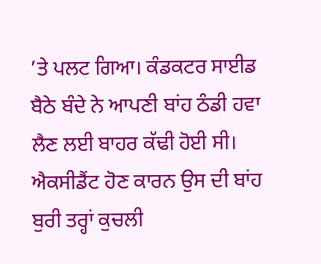’ਤੇ ਪਲਟ ਗਿਆ। ਕੰਡਕਟਰ ਸਾਈਡ ਬੈਠੇ ਬੰਦੇ ਨੇ ਆਪਣੀ ਬਾਂਹ ਠੰਡੀ ਹਵਾ ਲੈਣ ਲਈ ਬਾਹਰ ਕੱਢੀ ਹੋਈ ਸੀ। ਐਕਸੀਡੈਂਟ ਹੋਣ ਕਾਰਨ ਉਸ ਦੀ ਬਾਂਹ ਬੁਰੀ ਤਰ੍ਹਾਂ ਕੁਚਲੀ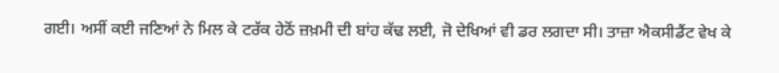ਗਈ। ਅਸੀਂ ਕਈ ਜਣਿਆਂ ਨੇ ਮਿਲ ਕੇ ਟਰੱਕ ਹੇਠੋਂ ਜ਼ਖ਼ਮੀ ਦੀ ਬਾਂਹ ਕੱਢ ਲਈ, ਜੋ ਦੇਖਿਆਂ ਵੀ ਡਰ ਲਗਦਾ ਸੀ। ਤਾਜ਼ਾ ਐਕਸੀਡੈਂਟ ਵੇਖ ਕੇ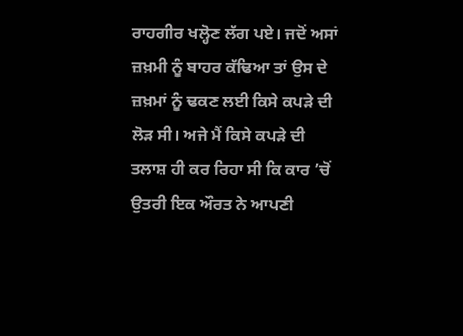ਰਾਹਗੀਰ ਖਲ੍ਹੋਣ ਲੱਗ ਪਏ। ਜਦੋਂ ਅਸਾਂ ਜ਼ਖ਼ਮੀ ਨੂੰ ਬਾਹਰ ਕੱਢਿਆ ਤਾਂ ਉਸ ਦੇ ਜ਼ਖ਼ਮਾਂ ਨੂੰ ਢਕਣ ਲਈ ਕਿਸੇ ਕਪੜੇ ਦੀ ਲੋੜ ਸੀ। ਅਜੇ ਮੈਂ ਕਿਸੇ ਕਪੜੇ ਦੀ ਤਲਾਸ਼ ਹੀ ਕਰ ਰਿਹਾ ਸੀ ਕਿ ਕਾਰ ’ਚੋਂ ਉਤਰੀ ਇਕ ਔਰਤ ਨੇ ਆਪਣੀ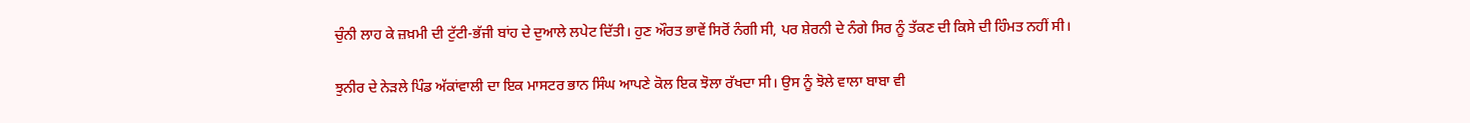ਚੁੰਨੀ ਲਾਹ ਕੇ ਜ਼ਖ਼ਮੀ ਦੀ ਟੁੱਟੀ-ਭੱਜੀ ਬਾਂਹ ਦੇ ਦੁਆਲੇ ਲਪੇਟ ਦਿੱਤੀ। ਹੁਣ ਔਰਤ ਭਾਵੇਂ ਸਿਰੋਂ ਨੰਗੀ ਸੀ, ਪਰ ਸ਼ੇਰਨੀ ਦੇ ਨੰਗੇ ਸਿਰ ਨੂੰ ਤੱਕਣ ਦੀ ਕਿਸੇ ਦੀ ਹਿੰਮਤ ਨਹੀਂ ਸੀ।

ਝੁਨੀਰ ਦੇ ਨੇੜਲੇ ਪਿੰਡ ਅੱਕਾਂਵਾਲੀ ਦਾ ਇਕ ਮਾਸਟਰ ਭਾਨ ਸਿੰਘ ਆਪਣੇ ਕੋਲ ਇਕ ਝੋਲਾ ਰੱਖਦਾ ਸੀ। ਉਸ ਨੂੰ ਝੋਲੇ ਵਾਲਾ ਬਾਬਾ ਵੀ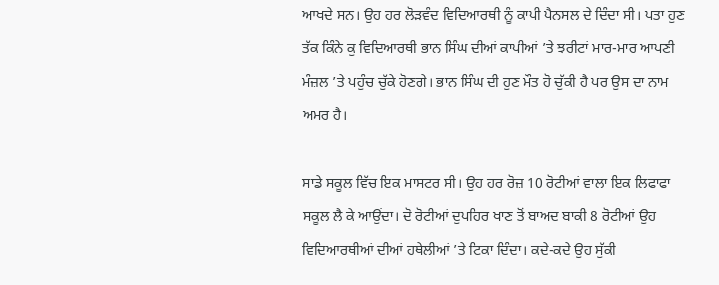ਆਖਦੇ ਸਨ। ਉਹ ਹਰ ਲੋੜਵੰਦ ਵਿਦਿਆਰਥੀ ਨੂੰ ਕਾਪੀ ਪੈਨਸਲ ਦੇ ਦਿੰਦਾ ਸੀ। ਪਤਾ ਹੁਣ ਤੱਕ ਕਿੰਨੇ ਕੁ ਵਿਦਿਆਰਥੀ ਭਾਨ ਸਿੰਘ ਦੀਆਂ ਕਾਪੀਆਂ ’ਤੇ ਝਰੀਟਾਂ ਮਾਰ-ਮਾਰ ਆਪਣੀ ਮੰਜ਼ਲ ’ਤੇ ਪਹੁੰਚ ਚੁੱਕੇ ਹੋਣਗੇ। ਭਾਨ ਸਿੰਘ ਦੀ ਹੁਣ ਮੌਤ ਹੋ ਚੁੱਕੀ ਹੈ ਪਰ ਉਸ ਦਾ ਨਾਮ ਅਮਰ ਹੈ।

ਸਾਡੇ ਸਕੂਲ ਵਿੱਚ ਇਕ ਮਾਸਟਰ ਸੀ। ਉਹ ਹਰ ਰੋਜ਼ 10 ਰੋਟੀਆਂ ਵਾਲਾ ਇਕ ਲਿਫਾਫਾ ਸਕੂਲ ਲੈ ਕੇ ਆਉਂਦਾ। ਦੋ ਰੋਟੀਆਂ ਦੁਪਹਿਰ ਖਾਣ ਤੋਂ ਬਾਅਦ ਬਾਕੀ 8 ਰੋਟੀਆਂ ਉਹ ਵਿਦਿਆਰਥੀਆਂ ਦੀਆਂ ਹਥੇਲੀਆਂ ’ਤੇ ਟਿਕਾ ਦਿੰਦਾ। ਕਦੇ-ਕਦੇ ਉਹ ਸੁੱਕੀ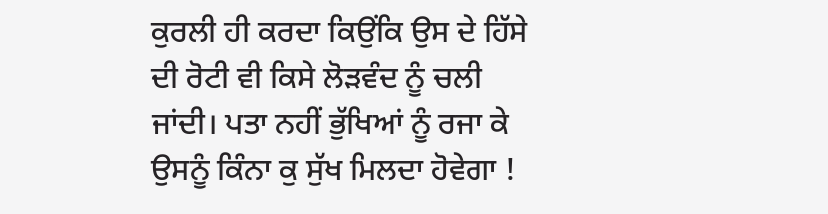ਕੁਰਲੀ ਹੀ ਕਰਦਾ ਕਿਉਂਕਿ ਉਸ ਦੇ ਹਿੱਸੇ ਦੀ ਰੋਟੀ ਵੀ ਕਿਸੇ ਲੋੜਵੰਦ ਨੂੰ ਚਲੀ ਜਾਂਦੀ। ਪਤਾ ਨਹੀਂ ਭੁੱਖਿਆਂ ਨੂੰ ਰਜਾ ਕੇ ਉਸਨੂੰ ਕਿੰਨਾ ਕੁ ਸੁੱਖ ਮਿਲਦਾ ਹੋਵੇਗਾ !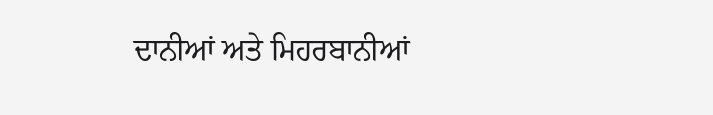ਦਾਨੀਆਂ ਅਤੇ ਮਿਹਰਬਾਨੀਆਂ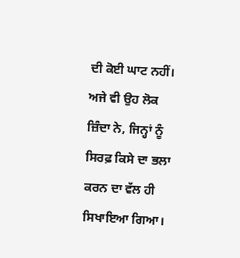ਦੀ ਕੋਈ ਘਾਟ ਨਹੀਂ। ਅਜੇ ਵੀ ਉਹ ਲੋਕ ਜ਼ਿੰਦਾ ਨੇ, ਜਿਨ੍ਹਾਂ ਨੂੰ ਸਿਰਫ਼ ਕਿਸੇ ਦਾ ਭਲਾ ਕਰਨ ਦਾ ਵੱਲ ਹੀ ਸਿਖਾਇਆ ਗਿਆ।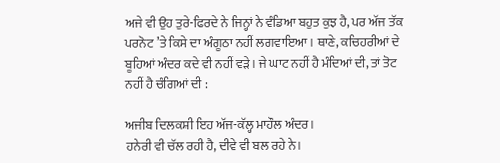ਅਜੇ ਵੀ ਉਹ ਤੁਰੇ-ਫਿਰਦੇ ਨੇ ਜਿਨ੍ਹਾਂ ਨੇ ਵੰਡਿਆ ਬਹੁਤ ਕੁਝ ਹੈ, ਪਰ ਅੱਜ ਤੱਕ ਪਰਨੋਟ ’ਤੇ ਕਿਸੇ ਦਾ ਅੰਗੂਠਾ ਨਹੀਂ ਲਗਵਾਇਆ। ਥਾਣੇ, ਕਚਿਹਰੀਆਂ ਦੇ ਬੂਹਿਆਂ ਅੰਦਰ ਕਦੇ ਵੀ ਨਹੀਂ ਵੜੇ। ਜੇ ਘਾਟ ਨਹੀਂ ਹੈ ਮੰਦਿਆਂ ਦੀ, ਤਾਂ ਤੋਟ ਨਹੀਂ ਹੈ ਚੰਗਿਆਂ ਦੀ :

ਅਜੀਬ ਦਿਲਕਸ਼ੀ ਇਹ ਅੱਜ-ਕੱਲ੍ਹ ਮਾਹੌਲ ਅੰਦਰ।
ਹਨੇਰੀ ਵੀ ਚੱਲ ਰਹੀ ਹੈ, ਦੀਵੇ ਵੀ ਬਲ ਰਹੇ ਨੇ।